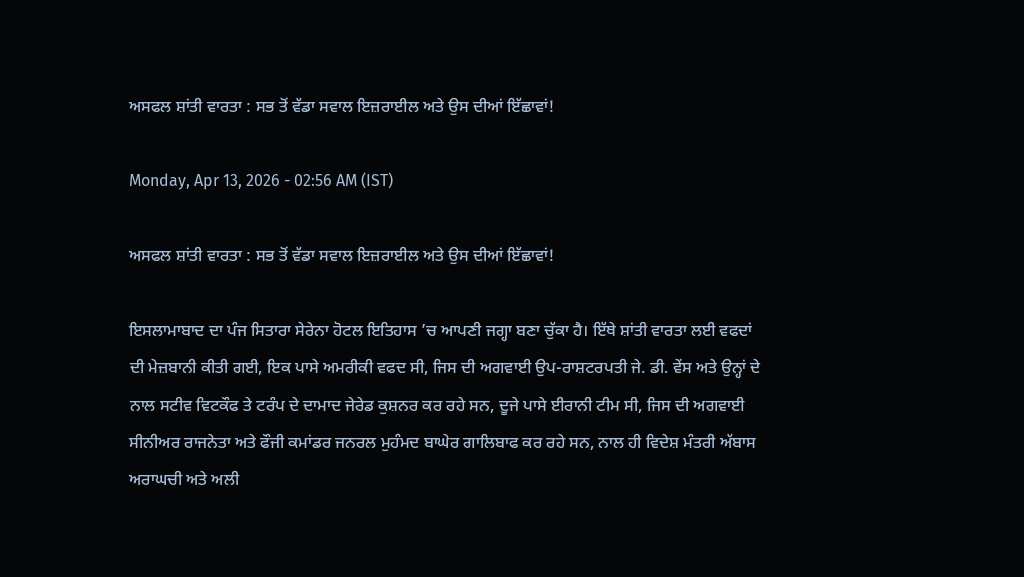ਅਸਫਲ ਸ਼ਾਂਤੀ ਵਾਰਤਾ : ਸਭ ਤੋਂ ਵੱਡਾ ਸਵਾਲ ਇਜ਼ਰਾਈਲ ਅਤੇ ਉਸ ਦੀਆਂ ਇੱਛਾਵਾਂ!

Monday, Apr 13, 2026 - 02:56 AM (IST)

ਅਸਫਲ ਸ਼ਾਂਤੀ ਵਾਰਤਾ : ਸਭ ਤੋਂ ਵੱਡਾ ਸਵਾਲ ਇਜ਼ਰਾਈਲ ਅਤੇ ਉਸ ਦੀਆਂ ਇੱਛਾਵਾਂ!

ਇਸਲਾਮਾਬਾਦ ਦਾ ਪੰਜ ਸਿਤਾਰਾ ਸੇਰੇਨਾ ਹੋਟਲ ਇਤਿਹਾਸ ’ਚ ਆਪਣੀ ਜਗ੍ਹਾ ਬਣਾ ਚੁੱਕਾ ਹੈ। ਇੱਥੇ ਸ਼ਾਂਤੀ ਵਾਰਤਾ ਲਈ ਵਫਦਾਂ ਦੀ ਮੇਜ਼ਬਾਨੀ ਕੀਤੀ ਗਈ, ਇਕ ਪਾਸੇ ਅਮਰੀਕੀ ਵਫਦ ਸੀ, ਜਿਸ ਦੀ ਅਗਵਾਈ ਉਪ-ਰਾਸ਼ਟਰਪਤੀ ਜੇ. ਡੀ. ਵੇਂਸ ਅਤੇ ਉਨ੍ਹਾਂ ਦੇ ਨਾਲ ਸਟੀਵ ਵਿਟਕੌਫ ਤੇ ਟਰੰਪ ਦੇ ਦਾਮਾਦ ਜੇਰੇਡ ਕੁਸ਼ਨਰ ਕਰ ਰਹੇ ਸਨ, ਦੂਜੇ ਪਾਸੇ ਈਰਾਨੀ ਟੀਮ ਸੀ, ਜਿਸ ਦੀ ਅਗਵਾਈ ਸੀਨੀਅਰ ਰਾਜਨੇਤਾ ਅਤੇ ਫੌਜੀ ਕਮਾਂਡਰ ਜਨਰਲ ਮੁਹੰਮਦ ਬਾਘੇਰ ਗਾਲਿਬਾਫ ਕਰ ਰਹੇ ਸਨ, ਨਾਲ ਹੀ ਵਿਦੇਸ਼ ਮੰਤਰੀ ਅੱਬਾਸ ਅਰਾਘਚੀ ਅਤੇ ਅਲੀ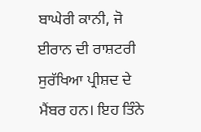ਬਾਘੇਰੀ ਕਾਨੀ, ਜੋ ਈਰਾਨ ਦੀ ਰਾਸ਼ਟਰੀ ਸੁਰੱਖਿਆ ਪ੍ਰੀਸ਼ਦ ਦੇ ਮੈਂਬਰ ਹਨ। ਇਹ ਤਿੰਨੇ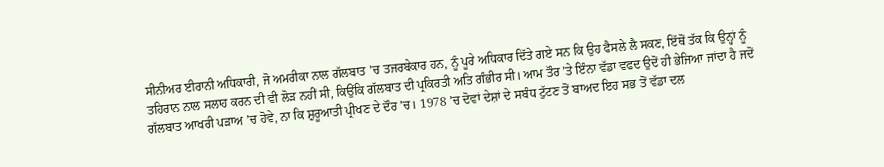ਸੀਨੀਅਰ ਈਰਾਨੀ ਅਧਿਕਾਰੀ, ਜੋ ਅਮਰੀਕਾ ਨਾਲ ਗੱਲਬਾਤ ’ਚ ਤਜਰਬੇਕਾਰ ਹਨ, ਨੂੰ ਪੂਰੇ ਅਧਿਕਾਰ ਦਿੱਤੇ ਗਏ ਸਨ ਕਿ ਉਹ ਫੈਸਲੇ ਲੈ ਸਕਣ, ਇੱਥੋਂ ਤੱਕ ਕਿ ਉਨ੍ਹਾਂ ਨੂੰ ਤਹਿਰਾਨ ਨਾਲ ਸਲਾਹ ਕਰਨ ਦੀ ਵੀ ਲੋੜ ਨਹੀਂ ਸੀ, ਕਿਉਂਕਿ ਗੱਲਬਾਤ ਦੀ ਪ੍ਰਕਿਰਤੀ ਅਤਿ ਗੰਭੀਰ ਸੀ। ਆਮ ਤੌਰ ’ਤੇ ਇੰਨਾ ਵੱਡਾ ਵਫਦ ਉਦੋਂ ਹੀ ਭੇਜਿਆ ਜਾਂਦਾ ਹੈ ਜਦੋਂ ਗੱਲਬਾਤ ਆਖਰੀ ਪੜਾਅ ’ਚ ਹੋਵੇ, ਨਾ ਕਿ ਸ਼ੁਰੂਆਤੀ ਪ੍ਰੀਖਣ ਦੇ ਦੌਰ ’ਚ। 1978 ’ਚ ਦੋਵਾਂ ਦੇਸ਼ਾਂ ਦੇ ਸਬੰਧ ਟੁੱਟਣ ਤੋਂ ਬਾਅਦ ਇਹ ਸਭ ਤੋਂ ਵੱਡਾ ਦਲ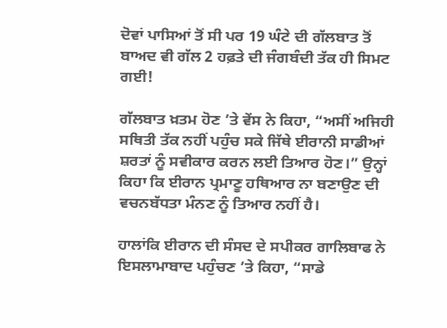ਦੋਵਾਂ ਪਾਸਿਆਂ ਤੋਂ ਸੀ ਪਰ 19 ਘੰਟੇ ਦੀ ਗੱਲਬਾਤ ਤੋਂ ਬਾਅਦ ਵੀ ਗੱਲ 2 ਹਫ਼ਤੇ ਦੀ ਜੰਗਬੰਦੀ ਤੱਕ ਹੀ ਸਿਮਟ ਗਈ!

ਗੱਲਬਾਤ ਖ਼ਤਮ ਹੋਣ ’ਤੇ ਵੇਂਸ ਨੇ ਕਿਹਾ, “ਅਸੀਂ ਅਜਿਹੀ ਸਥਿਤੀ ਤੱਕ ਨਹੀਂ ਪਹੁੰਚ ਸਕੇ ਜਿੱਥੇ ਈਰਾਨੀ ਸਾਡੀਆਂ ਸ਼ਰਤਾਂ ਨੂੰ ਸਵੀਕਾਰ ਕਰਨ ਲਈ ਤਿਆਰ ਹੋਣ।” ਉਨ੍ਹਾਂ ਕਿਹਾ ਕਿ ਈਰਾਨ ਪ੍ਰਮਾਣੂ ਹਥਿਆਰ ਨਾ ਬਣਾਉਣ ਦੀ ਵਚਨਬੱਧਤਾ ਮੰਨਣ ਨੂੰ ਤਿਆਰ ਨਹੀਂ ਹੈ।

ਹਾਲਾਂਕਿ ਈਰਾਨ ਦੀ ਸੰਸਦ ਦੇ ਸਪੀਕਰ ਗਾਲਿਬਾਫ ਨੇ ਇਸਲਾਮਾਬਾਦ ਪਹੁੰਚਣ ’ਤੇ ਕਿਹਾ, “ਸਾਡੇ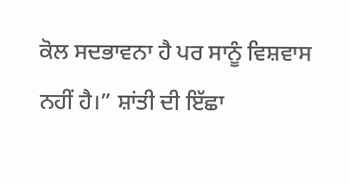ਕੋਲ ਸਦਭਾਵਨਾ ਹੈ ਪਰ ਸਾਨੂੰ ਵਿਸ਼ਵਾਸ ਨਹੀਂ ਹੈ।” ਸ਼ਾਂਤੀ ਦੀ ਇੱਛਾ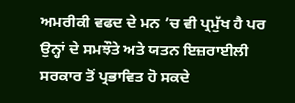ਅਮਰੀਕੀ ਵਫਦ ਦੇ ਮਨ ’ਚ ਵੀ ਪ੍ਰਮੁੱਖ ਹੈ ਪਰ ਉਨ੍ਹਾਂ ਦੇ ਸਮਝੌਤੇ ਅਤੇ ਯਤਨ ਇਜ਼ਰਾਈਲੀ ਸਰਕਾਰ ਤੋਂ ਪ੍ਰਭਾਵਿਤ ਹੋ ਸਕਦੇ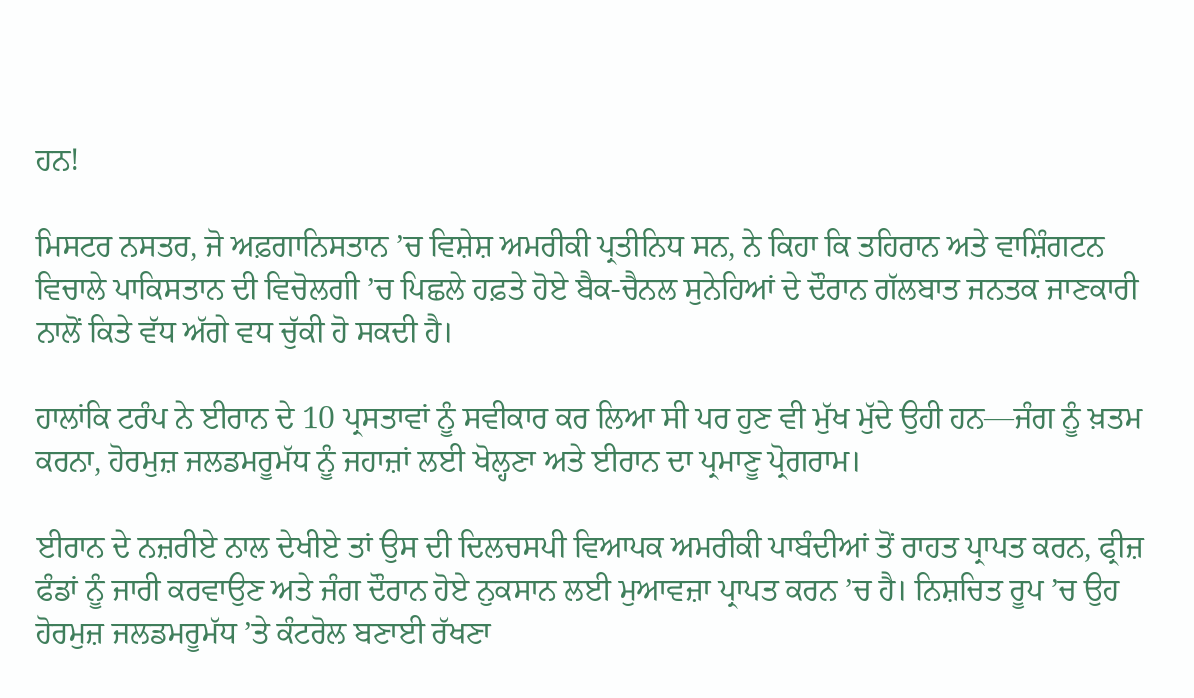ਹਨ!

ਮਿਸਟਰ ਨਸਤਰ, ਜੋ ਅਫ਼ਗਾਨਿਸਤਾਨ ’ਚ ਵਿਸ਼ੇਸ਼ ਅਮਰੀਕੀ ਪ੍ਰਤੀਨਿਧ ਸਨ, ਨੇ ਕਿਹਾ ਕਿ ਤਹਿਰਾਨ ਅਤੇ ਵਾਸ਼ਿੰਗਟਨ ਵਿਚਾਲੇ ਪਾਕਿਸਤਾਨ ਦੀ ਵਿਚੋਲਗੀ ’ਚ ਪਿਛਲੇ ਹਫ਼ਤੇ ਹੋਏ ਬੈਕ-ਚੈਨਲ ਸੁਨੇਹਿਆਂ ਦੇ ਦੌਰਾਨ ਗੱਲਬਾਤ ਜਨਤਕ ਜਾਣਕਾਰੀ ਨਾਲੋਂ ਕਿਤੇ ਵੱਧ ਅੱਗੇ ਵਧ ਚੁੱਕੀ ਹੋ ਸਕਦੀ ਹੈ।

ਹਾਲਾਂਕਿ ਟਰੰਪ ਨੇ ਈਰਾਨ ਦੇ 10 ਪ੍ਰਸਤਾਵਾਂ ਨੂੰ ਸਵੀਕਾਰ ਕਰ ਲਿਆ ਸੀ ਪਰ ਹੁਣ ਵੀ ਮੁੱਖ ਮੁੱਦੇ ਉਹੀ ਹਨ—ਜੰਗ ਨੂੰ ਖ਼ਤਮ ਕਰਨਾ, ਹੋਰਮੁਜ਼ ਜਲਡਮਰੂਮੱਧ ਨੂੰ ਜਹਾਜ਼ਾਂ ਲਈ ਖੋਲ੍ਹਣਾ ਅਤੇ ਈਰਾਨ ਦਾ ਪ੍ਰਮਾਣੂ ਪ੍ਰੋਗਰਾਮ।

ਈਰਾਨ ਦੇ ਨਜ਼ਰੀਏ ਨਾਲ ਦੇਖੀਏ ਤਾਂ ਉਸ ਦੀ ਦਿਲਚਸਪੀ ਵਿਆਪਕ ਅਮਰੀਕੀ ਪਾਬੰਦੀਆਂ ਤੋਂ ਰਾਹਤ ਪ੍ਰਾਪਤ ਕਰਨ, ਫ੍ਰੀਜ਼ ਫੰਡਾਂ ਨੂੰ ਜਾਰੀ ਕਰਵਾਉਣ ਅਤੇ ਜੰਗ ਦੌਰਾਨ ਹੋਏ ਨੁਕਸਾਨ ਲਈ ਮੁਆਵਜ਼ਾ ਪ੍ਰਾਪਤ ਕਰਨ ’ਚ ਹੈ। ਨਿਸ਼ਚਿਤ ਰੂਪ ’ਚ ਉਹ ਹੋਰਮੁਜ਼ ਜਲਡਮਰੂਮੱਧ ’ਤੇ ਕੰਟਰੋਲ ਬਣਾਈ ਰੱਖਣਾ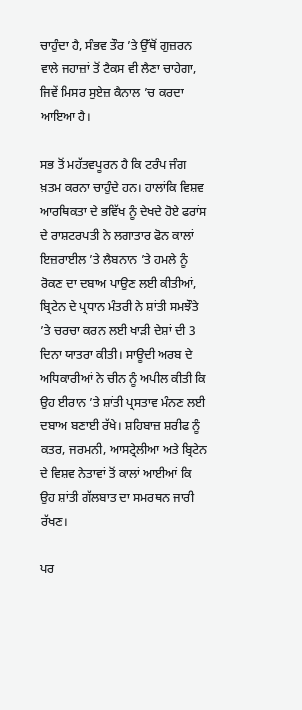ਚਾਹੁੰਦਾ ਹੈ, ਸੰਭਵ ਤੌਰ ’ਤੇ ਉੱਥੋਂ ਗੁਜ਼ਰਨ ਵਾਲੇ ਜਹਾਜ਼ਾਂ ਤੋਂ ਟੈਕਸ ਵੀ ਲੈਣਾ ਚਾਹੇਗਾ, ਜਿਵੇਂ ਮਿਸਰ ਸੁਏਜ਼ ਕੈਨਾਲ ’ਚ ਕਰਦਾ ਆਇਆ ਹੈ।

ਸਭ ਤੋਂ ਮਹੱਤਵਪੂਰਨ ਹੈ ਕਿ ਟਰੰਪ ਜੰਗ ਖ਼ਤਮ ਕਰਨਾ ਚਾਹੁੰਦੇ ਹਨ। ਹਾਲਾਂਕਿ ਵਿਸ਼ਵ ਆਰਥਿਕਤਾ ਦੇ ਭਵਿੱਖ ਨੂੰ ਦੇਖਦੇ ਹੋਏ ਫਰਾਂਸ ਦੇ ਰਾਸ਼ਟਰਪਤੀ ਨੇ ਲਗਾਤਾਰ ਫੋਨ ਕਾਲਾਂ ਇਜ਼ਰਾਈਲ ’ਤੇ ਲੈਬਨਾਨ ’ਤੇ ਹਮਲੇ ਨੂੰ ਰੋਕਣ ਦਾ ਦਬਾਅ ਪਾਉਣ ਲਈ ਕੀਤੀਆਂ, ਬ੍ਰਿਟੇਨ ਦੇ ਪ੍ਰਧਾਨ ਮੰਤਰੀ ਨੇ ਸ਼ਾਂਤੀ ਸਮਝੌਤੇ ’ਤੇ ਚਰਚਾ ਕਰਨ ਲਈ ਖਾੜੀ ਦੇਸ਼ਾਂ ਦੀ 3 ਦਿਨਾ ਯਾਤਰਾ ਕੀਤੀ। ਸਾਊਦੀ ਅਰਬ ਦੇ ਅਧਿਕਾਰੀਆਂ ਨੇ ਚੀਨ ਨੂੰ ਅਪੀਲ ਕੀਤੀ ਕਿ ਉਹ ਈਰਾਨ ’ਤੇ ਸ਼ਾਂਤੀ ਪ੍ਰਸਤਾਵ ਮੰਨਣ ਲਈ ਦਬਾਅ ਬਣਾਈ ਰੱਖੇ। ਸ਼ਹਿਬਾਜ਼ ਸ਼ਰੀਫ ਨੂੰ ਕਤਰ, ਜਰਮਨੀ, ਆਸਟ੍ਰੇਲੀਆ ਅਤੇ ਬ੍ਰਿਟੇਨ ਦੇ ਵਿਸ਼ਵ ਨੇਤਾਵਾਂ ਤੋਂ ਕਾਲਾਂ ਆਈਆਂ ਕਿ ਉਹ ਸ਼ਾਂਤੀ ਗੱਲਬਾਤ ਦਾ ਸਮਰਥਨ ਜਾਰੀ ਰੱਖਣ।

ਪਰ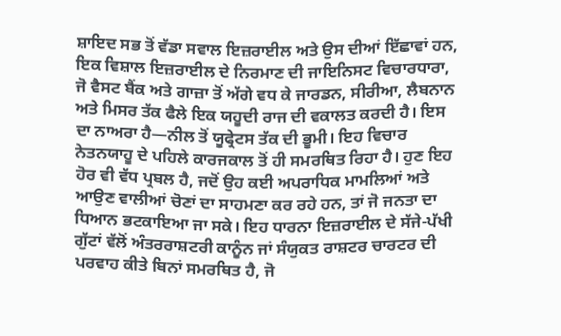ਸ਼ਾਇਦ ਸਭ ਤੋਂ ਵੱਡਾ ਸਵਾਲ ਇਜ਼ਰਾਈਲ ਅਤੇ ਉਸ ਦੀਆਂ ਇੱਛਾਵਾਂ ਹਨ, ਇਕ ਵਿਸ਼ਾਲ ਇਜ਼ਰਾਈਲ ਦੇ ਨਿਰਮਾਣ ਦੀ ਜਾਇਨਿਸਟ ਵਿਚਾਰਧਾਰਾ, ਜੋ ਵੈਸਟ ਬੈਂਕ ਅਤੇ ਗਾਜ਼ਾ ਤੋਂ ਅੱਗੇ ਵਧ ਕੇ ਜਾਰਡਨ, ਸੀਰੀਆ, ਲੈਬਨਾਨ ਅਤੇ ਮਿਸਰ ਤੱਕ ਫੈਲੇ ਇਕ ਯਹੂਦੀ ਰਾਜ ਦੀ ਵਕਾਲਤ ਕਰਦੀ ਹੈ। ਇਸ ਦਾ ਨਾਅਰਾ ਹੈ—ਨੀਲ ਤੋਂ ਯੂਫ੍ਰੇਟਸ ਤੱਕ ਦੀ ਭੂਮੀ। ਇਹ ਵਿਚਾਰ ਨੇਤਨਯਾਹੂ ਦੇ ਪਹਿਲੇ ਕਾਰਜਕਾਲ ਤੋਂ ਹੀ ਸਮਰਥਿਤ ਰਿਹਾ ਹੈ। ਹੁਣ ਇਹ ਹੋਰ ਵੀ ਵੱਧ ਪ੍ਰਬਲ ਹੈ, ਜਦੋਂ ਉਹ ਕਈ ਅਪਰਾਧਿਕ ਮਾਮਲਿਆਂ ਅਤੇ ਆਉਣ ਵਾਲੀਆਂ ਚੋਣਾਂ ਦਾ ਸਾਹਮਣਾ ਕਰ ਰਹੇ ਹਨ, ਤਾਂ ਜੋ ਜਨਤਾ ਦਾ ਧਿਆਨ ਭਟਕਾਇਆ ਜਾ ਸਕੇ। ਇਹ ਧਾਰਨਾ ਇਜ਼ਰਾਈਲ ਦੇ ਸੱਜੇ-ਪੱਖੀ ਗੁੱਟਾਂ ਵੱਲੋਂ ਅੰਤਰਰਾਸ਼ਟਰੀ ਕਾਨੂੰਨ ਜਾਂ ਸੰਯੁਕਤ ਰਾਸ਼ਟਰ ਚਾਰਟਰ ਦੀ ਪਰਵਾਹ ਕੀਤੇ ਬਿਨਾਂ ਸਮਰਥਿਤ ਹੈ, ਜੋ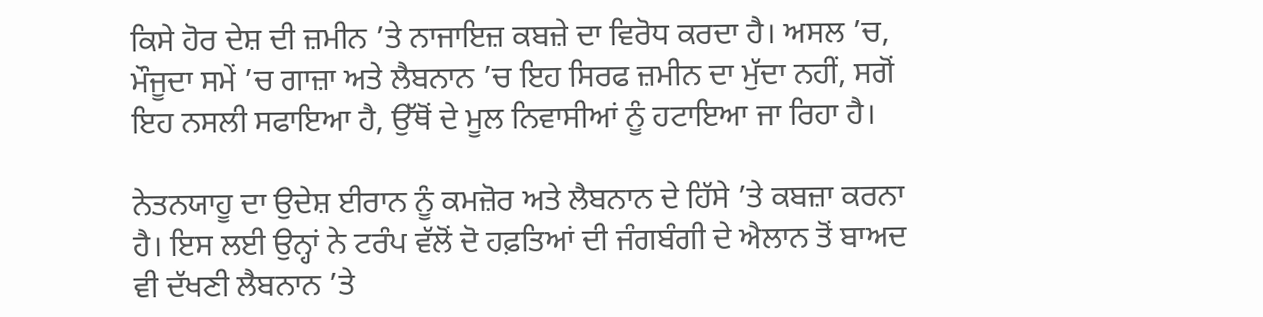ਕਿਸੇ ਹੋਰ ਦੇਸ਼ ਦੀ ਜ਼ਮੀਨ ’ਤੇ ਨਾਜਾਇਜ਼ ਕਬਜ਼ੇ ਦਾ ਵਿਰੋਧ ਕਰਦਾ ਹੈ। ਅਸਲ ’ਚ, ਮੌਜੂਦਾ ਸਮੇਂ ’ਚ ਗਾਜ਼ਾ ਅਤੇ ਲੈਬਨਾਨ ’ਚ ਇਹ ਸਿਰਫ ਜ਼ਮੀਨ ਦਾ ਮੁੱਦਾ ਨਹੀਂ, ਸਗੋਂ ਇਹ ਨਸਲੀ ਸਫਾਇਆ ਹੈ, ਉੱਥੋਂ ਦੇ ਮੂਲ ਨਿਵਾਸੀਆਂ ਨੂੰ ਹਟਾਇਆ ਜਾ ਰਿਹਾ ਹੈ।

ਨੇਤਨਯਾਹੂ ਦਾ ਉਦੇਸ਼ ਈਰਾਨ ਨੂੰ ਕਮਜ਼ੋਰ ਅਤੇ ਲੈਬਨਾਨ ਦੇ ਹਿੱਸੇ ’ਤੇ ਕਬਜ਼ਾ ਕਰਨਾ ਹੈ। ਇਸ ਲਈ ਉਨ੍ਹਾਂ ਨੇ ਟਰੰਪ ਵੱਲੋਂ ਦੋ ਹਫ਼ਤਿਆਂ ਦੀ ਜੰਗਬੰਗੀ ਦੇ ਐਲਾਨ ਤੋਂ ਬਾਅਦ ਵੀ ਦੱਖਣੀ ਲੈਬਨਾਨ ’ਤੇ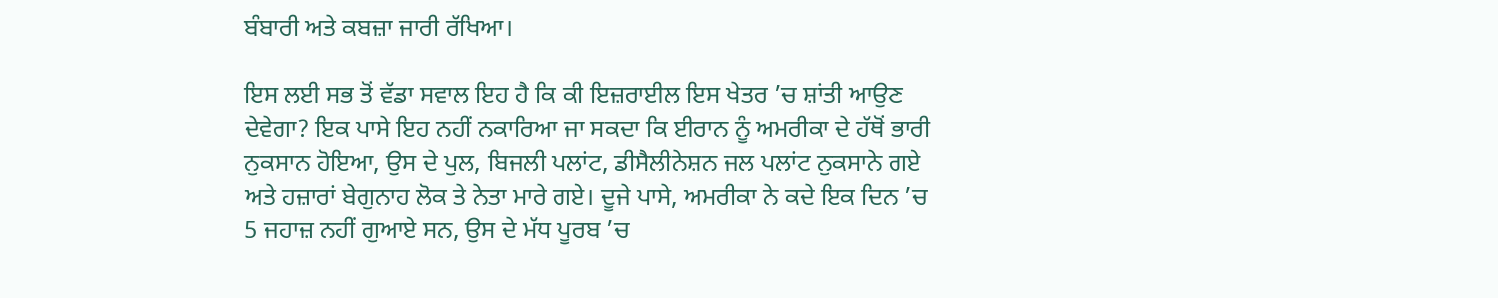ਬੰਬਾਰੀ ਅਤੇ ਕਬਜ਼ਾ ਜਾਰੀ ਰੱਖਿਆ।

ਇਸ ਲਈ ਸਭ ਤੋਂ ਵੱਡਾ ਸਵਾਲ ਇਹ ਹੈ ਕਿ ਕੀ ਇਜ਼ਰਾਈਲ ਇਸ ਖੇਤਰ ’ਚ ਸ਼ਾਂਤੀ ਆਉਣ ਦੇਵੇਗਾ? ਇਕ ਪਾਸੇ ਇਹ ਨਹੀਂ ਨਕਾਰਿਆ ਜਾ ਸਕਦਾ ਕਿ ਈਰਾਨ ਨੂੰ ਅਮਰੀਕਾ ਦੇ ਹੱਥੋਂ ਭਾਰੀ ਨੁਕਸਾਨ ਹੋਇਆ, ਉਸ ਦੇ ਪੁਲ, ਬਿਜਲੀ ਪਲਾਂਟ, ਡੀਸੈਲੀਨੇਸ਼ਨ ਜਲ ਪਲਾਂਟ ਨੁਕਸਾਨੇ ਗਏ ਅਤੇ ਹਜ਼ਾਰਾਂ ਬੇਗੁਨਾਹ ਲੋਕ ਤੇ ਨੇਤਾ ਮਾਰੇ ਗਏ। ਦੂਜੇ ਪਾਸੇ, ਅਮਰੀਕਾ ਨੇ ਕਦੇ ਇਕ ਦਿਨ ’ਚ 5 ਜਹਾਜ਼ ਨਹੀਂ ਗੁਆਏ ਸਨ, ਉਸ ਦੇ ਮੱਧ ਪੂਰਬ ’ਚ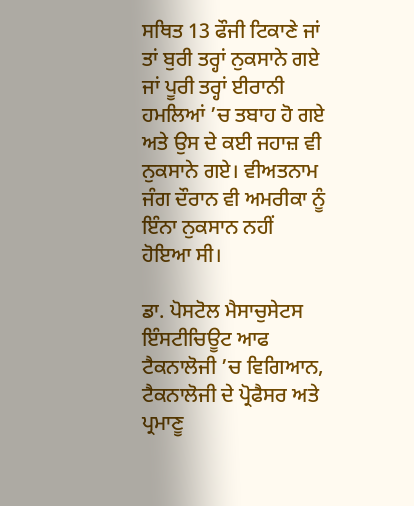ਸਥਿਤ 13 ਫੌਜੀ ਟਿਕਾਣੇ ਜਾਂ ਤਾਂ ਬੁਰੀ ਤਰ੍ਹਾਂ ਨੁਕਸਾਨੇ ਗਏ ਜਾਂ ਪੂਰੀ ਤਰ੍ਹਾਂ ਈਰਾਨੀ ਹਮਲਿਆਂ ’ਚ ਤਬਾਹ ਹੋ ਗਏ ਅਤੇ ਉਸ ਦੇ ਕਈ ਜਹਾਜ਼ ਵੀ ਨੁਕਸਾਨੇ ਗਏ। ਵੀਅਤਨਾਮ ਜੰਗ ਦੌਰਾਨ ਵੀ ਅਮਰੀਕਾ ਨੂੰ ਇੰਨਾ ਨੁਕਸਾਨ ਨਹੀਂ ਹੋਇਆ ਸੀ।

ਡਾ. ਪੋਸਟੋਲ ਮੈਸਾਚੁਸੇਟਸ ਇੰਸਟੀਚਿਊਟ ਆਫ ਟੈਕਨਾਲੋਜੀ ’ਚ ਵਿਗਿਆਨ, ਟੈਕਨਾਲੋਜੀ ਦੇ ਪ੍ਰੋਫੈਸਰ ਅਤੇ ਪ੍ਰਮਾਣੂ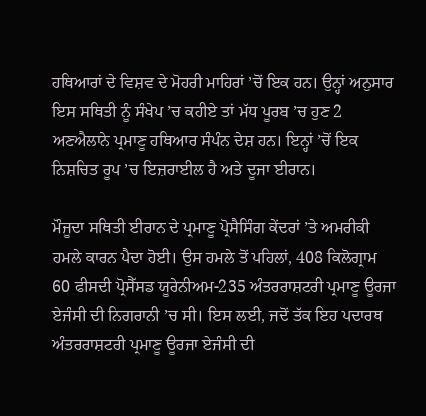ਹਥਿਆਰਾਂ ਦੇ ਵਿਸ਼ਵ ਦੇ ਮੋਹਰੀ ਮਾਹਿਰਾਂ ’ਚੋਂ ਇਕ ਹਨ। ਉਨ੍ਹਾਂ ਅਨੁਸਾਰ ਇਸ ਸਥਿਤੀ ਨੂੰ ਸੰਖੇਪ ’ਚ ਕਹੀਏ ਤਾਂ ਮੱਧ ਪੂਰਬ ’ਚ ਹੁਣ 2 ਅਣਐਲਾਨੇ ਪ੍ਰਮਾਣੂ ਹਥਿਆਰ ਸੰਪੰਨ ਦੇਸ਼ ਹਨ। ਇਨ੍ਹਾਂ ’ਚੋਂ ਇਕ ਨਿਸ਼ਚਿਤ ਰੂਪ ’ਚ ਇਜ਼ਰਾਈਲ ਹੈ ਅਤੇ ਦੂਜਾ ਈਰਾਨ।

ਮੌਜੂਦਾ ਸਥਿਤੀ ਈਰਾਨ ਦੇ ਪ੍ਰਮਾਣੂ ਪ੍ਰੋਸੈਸਿੰਗ ਕੇਂਦਰਾਂ ’ਤੇ ਅਮਰੀਕੀ ਹਮਲੇ ਕਾਰਨ ਪੈਦਾ ਹੋਈ। ਉਸ ਹਮਲੇ ਤੋਂ ਪਹਿਲਾਂ, 408 ਕਿਲੋਗ੍ਰਾਮ 60 ਫੀਸਦੀ ਪ੍ਰੋਸੈੱਸਡ ਯੂਰੇਨੀਅਮ-235 ਅੰਤਰਰਾਸ਼ਟਰੀ ਪ੍ਰਮਾਣੂ ਊਰਜਾ ਏਜੰਸੀ ਦੀ ਨਿਗਰਾਨੀ ’ਚ ਸੀ। ਇਸ ਲਈ, ਜਦੋਂ ਤੱਕ ਇਹ ਪਦਾਰਥ ਅੰਤਰਰਾਸ਼ਟਰੀ ਪ੍ਰਮਾਣੂ ਊਰਜਾ ਏਜੰਸੀ ਦੀ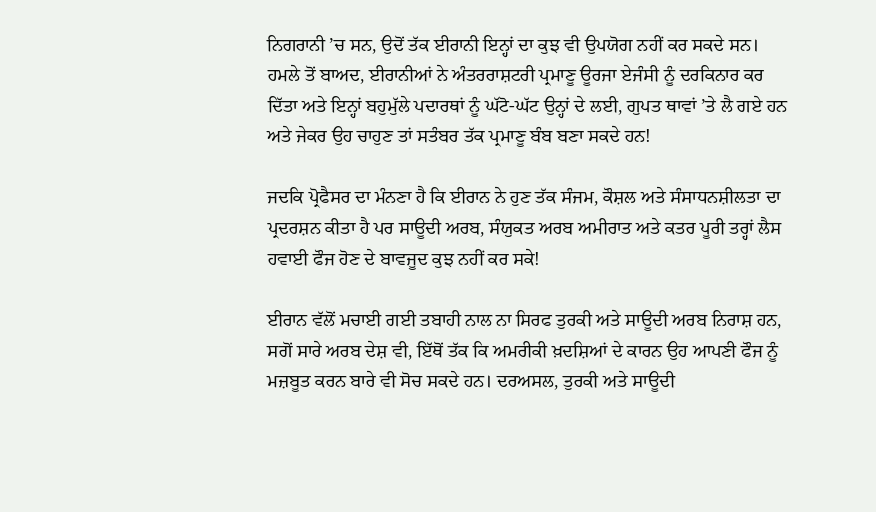ਨਿਗਰਾਨੀ ’ਚ ਸਨ, ਉਦੋਂ ਤੱਕ ਈਰਾਨੀ ਇਨ੍ਹਾਂ ਦਾ ਕੁਝ ਵੀ ਉਪਯੋਗ ਨਹੀਂ ਕਰ ਸਕਦੇ ਸਨ। ਹਮਲੇ ਤੋਂ ਬਾਅਦ, ਈਰਾਨੀਆਂ ਨੇ ਅੰਤਰਰਾਸ਼ਟਰੀ ਪ੍ਰਮਾਣੂ ਊਰਜਾ ਏਜੰਸੀ ਨੂੰ ਦਰਕਿਨਾਰ ਕਰ ਦਿੱਤਾ ਅਤੇ ਇਨ੍ਹਾਂ ਬਹੁਮੁੱਲੇ ਪਦਾਰਥਾਂ ਨੂੰ ਘੱਟੋ-ਘੱਟ ਉਨ੍ਹਾਂ ਦੇ ਲਈ, ਗੁਪਤ ਥਾਵਾਂ ’ਤੇ ਲੈ ਗਏ ਹਨ ਅਤੇ ਜੇਕਰ ਉਹ ਚਾਹੁਣ ਤਾਂ ਸਤੰਬਰ ਤੱਕ ਪ੍ਰਮਾਣੂ ਬੰਬ ਬਣਾ ਸਕਦੇ ਹਨ!

ਜਦਕਿ ਪ੍ਰੋਫੈਸਰ ਦਾ ਮੰਨਣਾ ਹੈ ਕਿ ਈਰਾਨ ਨੇ ਹੁਣ ਤੱਕ ਸੰਜਮ, ਕੌਸ਼ਲ ਅਤੇ ਸੰਸਾਧਨਸ਼ੀਲਤਾ ਦਾ ਪ੍ਰਦਰਸ਼ਨ ਕੀਤਾ ਹੈ ਪਰ ਸਾਊਦੀ ਅਰਬ, ਸੰਯੁਕਤ ਅਰਬ ਅਮੀਰਾਤ ਅਤੇ ਕਤਰ ਪੂਰੀ ਤਰ੍ਹਾਂ ਲੈਸ ਹਵਾਈ ਫੌਜ ਹੋਣ ਦੇ ਬਾਵਜੂਦ ਕੁਝ ਨਹੀਂ ਕਰ ਸਕੇ!

ਈਰਾਨ ਵੱਲੋਂ ਮਚਾਈ ਗਈ ਤਬਾਹੀ ਨਾਲ ਨਾ ਸਿਰਫ ਤੁਰਕੀ ਅਤੇ ਸਾਊਦੀ ਅਰਬ ਨਿਰਾਸ਼ ਹਨ, ਸਗੋਂ ਸਾਰੇ ਅਰਬ ਦੇਸ਼ ਵੀ, ਇੱਥੋਂ ਤੱਕ ਕਿ ਅਮਰੀਕੀ ਖ਼ਦਸ਼ਿਆਂ ਦੇ ਕਾਰਨ ਉਹ ਆਪਣੀ ਫੌਜ ਨੂੰ ਮਜ਼ਬੂਤ ਕਰਨ ਬਾਰੇ ਵੀ ਸੋਚ ਸਕਦੇ ਹਨ। ਦਰਅਸਲ, ਤੁਰਕੀ ਅਤੇ ਸਾਊਦੀ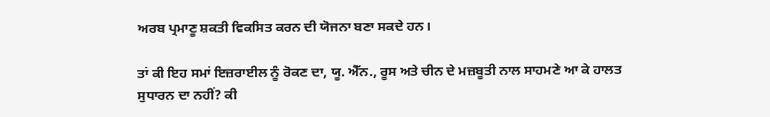ਅਰਬ ਪ੍ਰਮਾਣੂ ਸ਼ਕਤੀ ਵਿਕਸਿਤ ਕਰਨ ਦੀ ਯੋਜਨਾ ਬਣਾ ਸਕਦੇ ਹਨ।

ਤਾਂ ਕੀ ਇਹ ਸਮਾਂ ਇਜ਼ਰਾਈਲ ਨੂੰ ਰੋਕਣ ਦਾ, ਯੂ. ਐੱਨ., ਰੂਸ ਅਤੇ ਚੀਨ ਦੇ ਮਜ਼ਬੂਤੀ ਨਾਲ ਸਾਹਮਣੇ ਆ ਕੇ ਹਾਲਤ ਸੁਧਾਰਨ ਦਾ ਨਹੀਂ? ਕੀ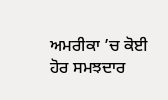ਅਮਰੀਕਾ ’ਚ ਕੋਈ ਹੋਰ ਸਮਝਦਾਰ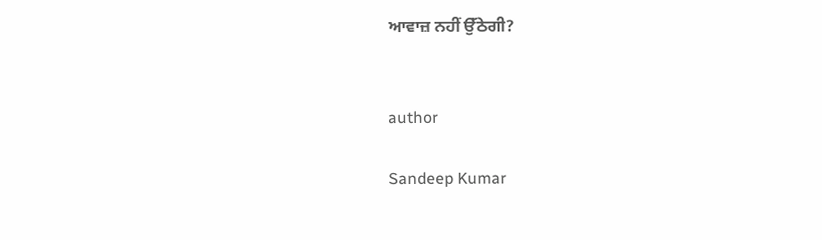ਆਵਾਜ਼ ਨਹੀਂ ਉੱਠੇਗੀ?


author

Sandeep Kumar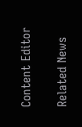Content Editor

Related News